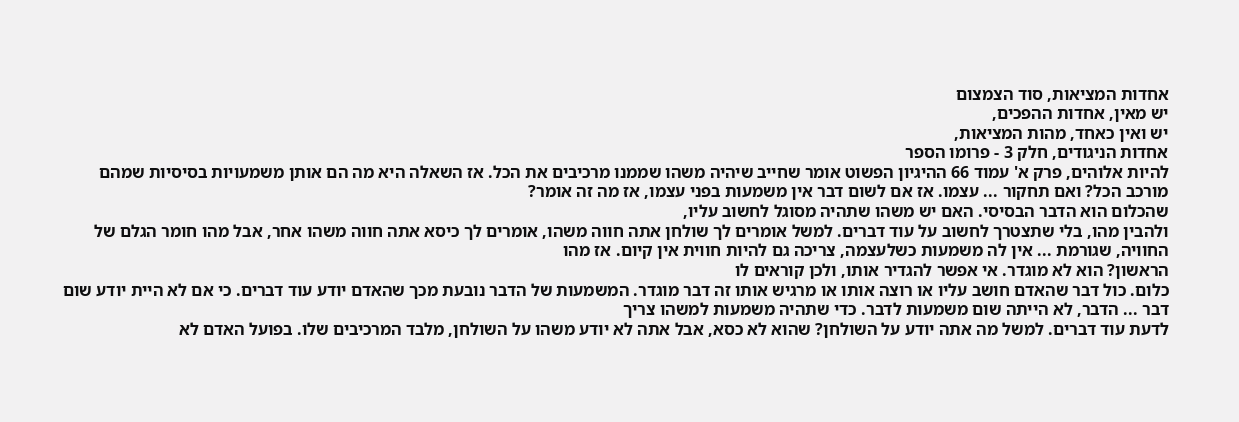אחדות המציאות, סוד הצמצום
יש מאין, אחדות ההפכים,
יש ואין כאחד, מהות המציאות,
אחדות הניגודים, חלק 3 - פרומו הספר
להיות אלוהים, פרק א' עמוד 66 ההיגיון הפשוט אומר שחייב שיהיה משהו שממנו מרכיבים את הכל. אז השאלה היא מה הם אותן משמעויות בסיסיות שמהם מורכב הכל? ואם תחקור ... עצמו. אז אם לשום דבר אין משמעות בפני עצמו, אז מה זה אומר?
שהכלום הוא הדבר הבסיסי. האם יש משהו שתהיה מסוגל לחשוב עליו,
ולהבין מהו, בלי שתצטרך לחשוב על עוד דברים. למשל אומרים לך שולחן אתה חווה משהו, אומרים לך כיסא אתה חווה משהו אחר, אבל מהו חומר הגלם של החוויה, שגורמת ... אין לה משמעות כשלעצמה, צריכה גם להיות חווית אין קיום. אז מהו
הראשון? הוא לא מוגדר. אי אפשר להגדיר אותו, ולכן קוראים לו
כלום. כול דבר שהאדם חושב עליו או רוצה אותו או מרגיש אותו זה דבר מוגדר. המשמעות של הדבר נובעת מכך שהאדם יודע עוד דברים. כי אם לא היית יודע שום דבר ... הדבר, לא הייתה שום משמעות לדבר. כדי שתהיה משמעות למשהו צריך
לדעת עוד דברים. למשל מה אתה יודע על השולחן? שהוא לא כסא, אבל אתה לא יודע משהו על השולחן, מלבד המרכיבים שלו. בפועל האדם לא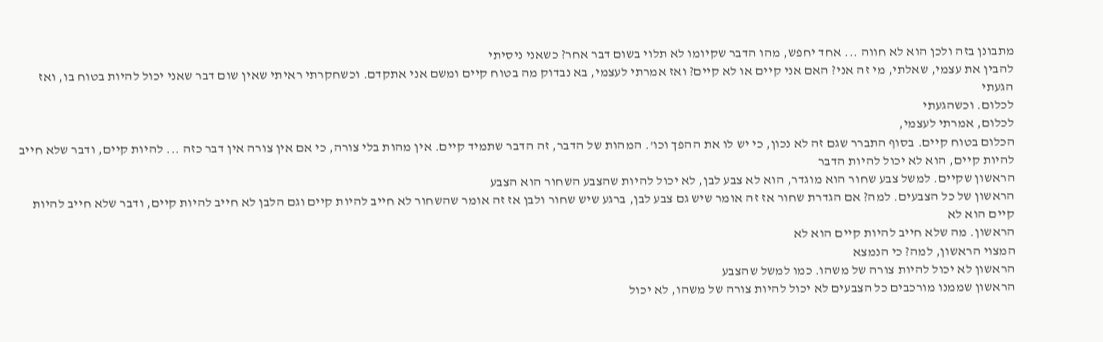מתבונן בזה ולכן הוא לא חווה ... אחד יחפש, מהו הדבר שקיומו לא תלוי בשום דבר אחר? כשאני ניסיתי
להבין את עצמי, שאלתי, מי זה אני? האם אני קיים או לא קיים? ואז אמרתי לעצמי, בא נבדוק מה בטוח קיים ומשם אני אתקדם. וכשחקרתי ראיתי שאין שום דבר שאני יכול להיות בטוח בו, ואז הגעתי
לכלום. וכשהגעתי
לכלום, אמרתי לעצמי,
הכלום בטוח קיים. בסוף התברר שגם זה לא נכון, כי יש לו את ההפך וכו'. המהות של הדבר, זה הדבר שתמיד קיים. אין מהות בלי צורה, כי אם אין צורה אין דבר כזה ... להיות קיים, ודבר שלא חייב להיות קיים, הוא לא יכול להיות הדבר
הראשון שקיים. למשל צבע שחור הוא מוגדר, הוא לא צבע לבן, לא יכול להיות שהצבע השחור הוא הצבע
הראשון של כל הצבעים. למה? אם הגדרת שחור אז זה אומר שיש גם צבע לבן, ברגע שיש שחור ולבן אז זה אומר שהשחור לא חייב להיות קיים וגם הלבן לא חייב להיות קיים, ודבר שלא חייב להיות קיים הוא לא
הראשון. מה שלא חייב להיות קיים הוא לא
המצוי הראשון, למה? כי הנמצא
הראשון לא יכול להיות צורה של משהו. כמו למשל שהצבע
הראשון שממנו מורכבים כל הצבעים לא יכול להיות צורה של משהו, לא יכול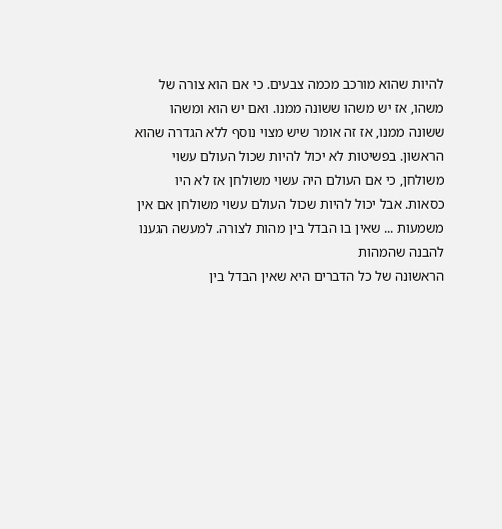להיות שהוא מורכב מכמה צבעים. כי אם הוא צורה של משהו, אז יש משהו ששונה ממנו. ואם יש הוא ומשהו ששונה ממנו, אז זה אומר שיש מצוי נוסף ללא הגדרה שהוא
הראשון. בפשיטות לא יכול להיות שכול העולם עשוי משולחן, כי אם העולם היה עשוי משולחן אז לא היו כסאות. אבל יכול להיות שכול העולם עשוי משולחן אם אין משמעות ... שאין בו הבדל בין מהות לצורה. למעשה הגענו להבנה שהמהות
הראשונה של כל הדברים היא שאין הבדל בין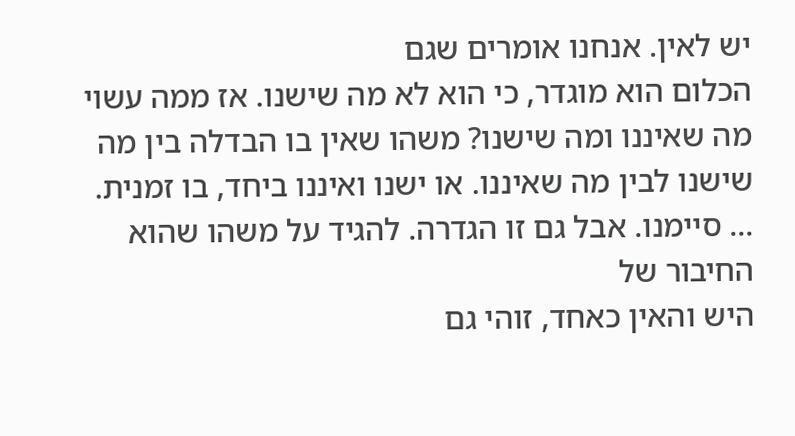יש לאין. אנחנו אומרים שגם
הכלום הוא מוגדר, כי הוא לא מה שישנו. אז ממה עשוי מה שאיננו ומה שישנו? משהו שאין בו הבדלה בין מה שישנו לבין מה שאיננו. או ישנו ואיננו ביחד, בו זמנית. ... סיימנו. אבל גם זו הגדרה. להגיד על משהו שהוא החיבור של
היש והאין כאחד, זוהי גם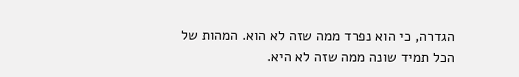הגדרה, כי הוא נפרד ממה שזה לא הוא. המהות של הכל תמיד שונה ממה שזה לא היא.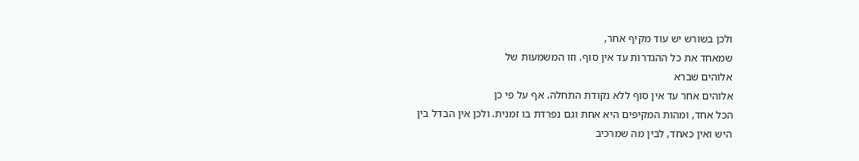ולכן בשורש יש עוד מקיף אחר,
שמאחד את כל ההגדרות עד אין סוף. וזו המשמעות של
אלוהים שברא
אלוהים אחר עד אין סוף ללא נקודת התחלה. אף על פי כן
הכל אחד, ומהות המקיפים היא אחת וגם נפרדת בו זמנית. ולכן אין הבדל בין
היש ואין כאחד, לבין מה שמרכיב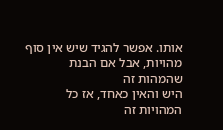אותו. אפשר להגיד שיש אין סוף מהויות, אבל אם הבנת שהמהות זה
היש והאין כאחד, אז כל המהויות זה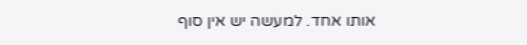אותו אחד. למעשה יש אין סוף